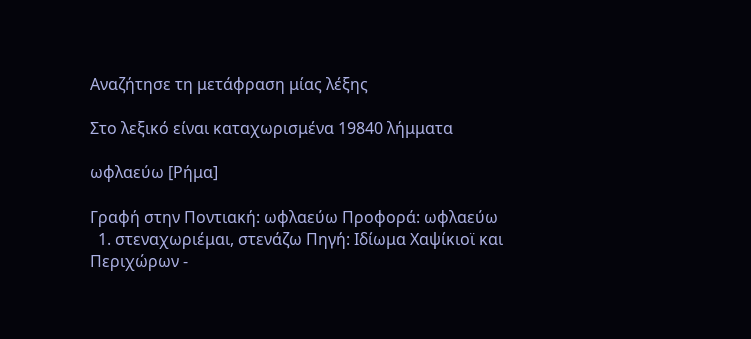Αναζήτησε τη μετάφραση μίας λέξης

Στο λεξικό είναι καταχωρισμένα 19840 λήμματα

ωφλαεύω [Ρήμα]

Γραφή στην Ποντιακή: ωφλαεύω Προφορά: ωφλαεύω
  1. στεναχωριέμαι, στενάζω Πηγή: Ιδίωμα Χαψίκιοϊ και Περιχώρων -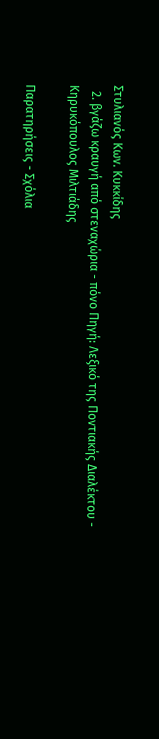Στυλιανός Κων. Κυκκίδης
  2. βγάζω κραυγή από στεναχώρια - πόνο Πηγή: Λεξικό της Ποντιακής Διαλέκτου - Κηρυκόπουλος Μιλτιάδης

Παρατηρήσεις - Σχόλια